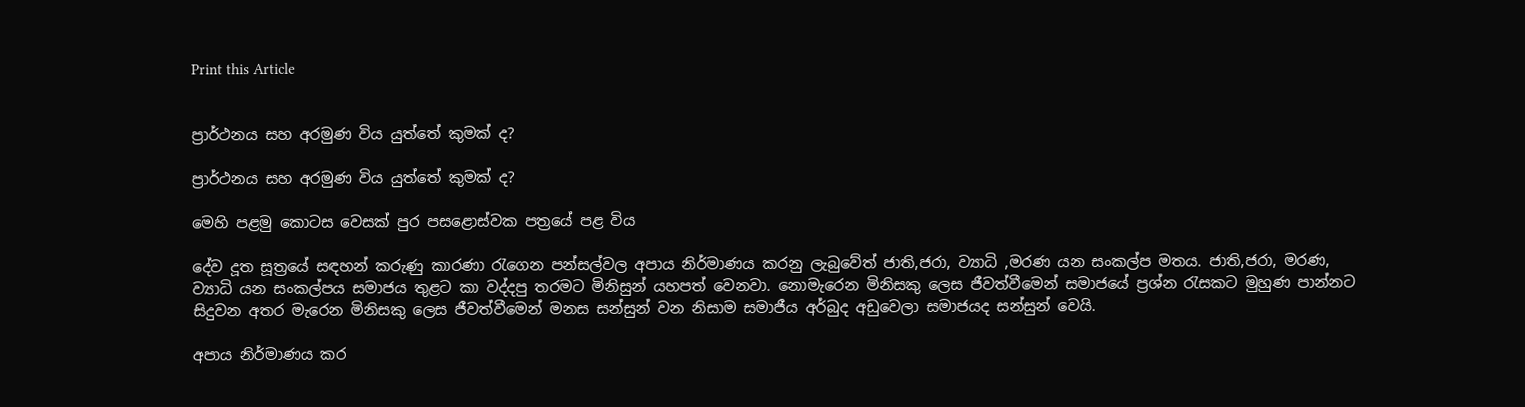Print this Article


ප්‍රාර්ථනය සහ අරමුණ විය යුත්තේ කුමක් ද?

ප්‍රාර්ථනය සහ අරමුණ විය යුත්තේ කුමක් ද?

මෙහි පළමු කොටස වෙසක් පුර පසළොස්වක පත්‍රයේ පළ විය

දේව දූත සූත්‍රයේ සඳහන් කරුණු කාරණා රැගෙන පන්සල්වල අපාය නිර්මාණය කරනු ලැබුවේත් ජාති,ජරා, ව්‍යාධි ,මරණ යන සංකල්ප මතය. ජාති,ජරා, මරණ, ව්‍යාධි යන සංකල්පය සමාජය තුළට කා වද්දපු තරමට මිනිසුන් යහපත් වෙනවා. නොමැරෙන මිනිසකු ලෙස ජීවත්වීමෙන් සමාජයේ ප්‍රශ්න රැසකට මුහුණ පාන්නට සිදුවන අතර මැරෙන මිනිසකු ලෙස ජීවත්වීමෙන් මනස සන්සුන් වන නිසාම සමාජීය අර්බුද අඩුවෙලා සමාජයද සන්සුන් වෙයි.

අපාය නිර්මාණය කර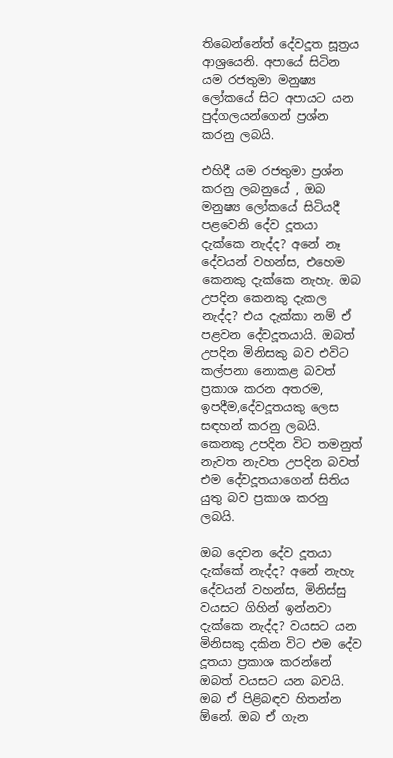තිබෙන්නේත් දේවදූත සූත්‍රය ආශ්‍රයෙනි. අපායේ සිටින යම රජතුමා මනුෂ්‍ය ලෝකයේ සිට අපායට යන පුද්ගලයන්ගෙන් ප්‍රශ්න කරනු ලබයි.

එහිදී යම රජතුමා ප්‍රශ්න කරනු ලබනුයේ , ඔබ මනුෂ්‍ය ලෝකයේ සිටියදී පළවෙනි දේව දූතයා දැක්කෙ නැද්ද? අනේ නෑ දේවයන් වහන්ස, එහෙම කෙනකු දැක්කෙ නැහැ. ඔබ උපදින කෙනකු දැකල නැද්ද? එය දැක්කා නම් ඒ පළවන දේවදූතයායි. ඔබත් උපදින මිනිසකු බව එවිට කල්පනා නොකළ බවත් ප්‍රකාශ කරන අතරම, ඉපදීම,දේවදූතයකු ලෙස සඳහන් කරනු ලබයි. කෙනකු උපදින විට තමනුත් නැවත නැවත උපදින බවත් එම දේවදූතයාගෙන් සිතිය යුතු බව ප්‍රකාශ කරනු ලබයි.

ඔබ දෙවන දේව දූතයා දැක්කේ නැද්ද? අනේ නැහැ දේවයන් වහන්ස, මිනිස්සු වයසට ගිහින් ඉන්නවා දැක්කෙ නැද්ද? වයසට යන මිනිසකු දකින විට එම දේව දූතයා ප්‍රකාශ කරන්නේ ඔබත් වයසට යන බවයි. ඔබ ඒ පිළිබඳව හිතන්න ඕනේ. ඔබ ඒ ගැන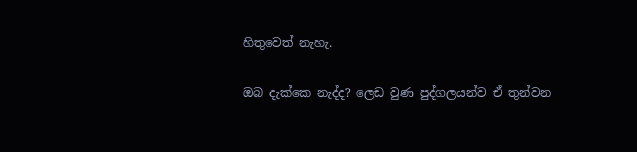හිතුවෙත් නැහැ.

ඔබ දැක්කෙ නැද්ද? ලෙඩ වුණ පුද්ගලයන්ව ඒ තුන්වන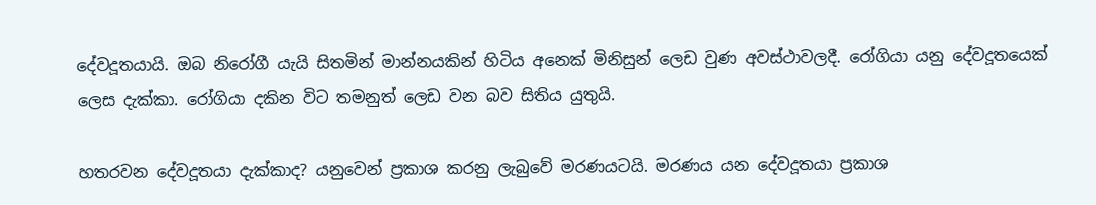දේවදූතයායි. ඔබ නිරෝගී යැයි සිතමින් මාන්නයකින් හිටිය අනෙක් මිනිසුන් ලෙඩ වුණ අවස්ථාවලදී. රෝගියා යනු දේවදූතයෙක් ලෙස දැක්කා. රෝගියා දකින විට තමනුත් ලෙඩ වන බව සිතිය යුතුයි.

හතරවන දේවදූතයා දැක්කාද? යනුවෙන් ප්‍රකාශ කරනු ලැබුවේ මරණයටයි. මරණය යන දේවදූතයා ප්‍රකාශ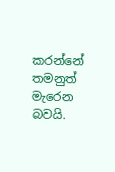කරන්නේ තමනුත් මැරෙන බවයි.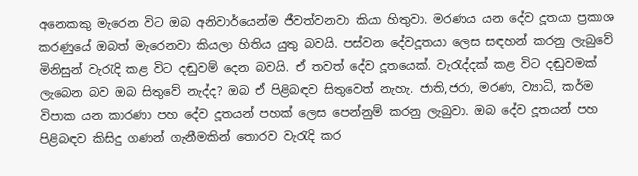අනෙකකු මැරෙන විට ඔබ අනිවාර්යෙන්ම ජීවත්වනවා කියා හිතුවා. මරණය යන දේව දූතයා ප්‍රකාශ කරණුයේ ඔබත් මැරෙනවා කියලා හිතිය යුතු බවයි. පස්වන දේවදූතයා ලෙස සඳහන් කරනු ලැබුවේ මිනිසුන් වැරැදි කළ විට දඬුවම් දෙන බවයි. ඒ තවත් දේව දූතයෙක්. වැරැද්දක් කළ විට දඬුවමක් ලැබෙන බව ඔබ සිතුවේ නැද්ද? ඔබ ඒ පිළිබඳව සිතුවෙත් නැහැ. ජාති,ජරා, මරණ, ව්‍යාධි, කර්ම විපාක යන කාරණා පහ දේව දූතයන් පහක් ලෙස පෙන්නුම් කරනු ලැබුවා. ඔබ දේව දූතයන් පහ පිළිබඳව කිසිදු ගණන් ගැනීමකින් තොරව වැරැදි කර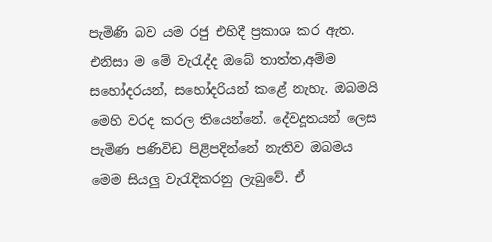පැමිණි බව යම රජු එහිදී ප්‍රකාශ කර ඇත. එනිසා ම මේ වැරැද්ද ඔබේ තාත්ත,අම්ම සහෝදරයන්, සහෝදරියන් කළේ නැහැ. ඔබමයි මෙහි වරද කරල තියෙන්නේ. දේවදූතයන් ලෙස පැමිණ පණිවිඩ පිළිපදින්නේ නැතිව ඔබමය මෙම සියලු වැරැදිකරනු ලැබුවේ. ඒ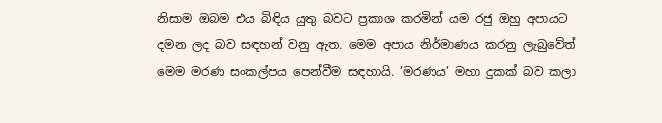නිසාම ඔබම එය බිඳිය යුතු බවට ප්‍රකාශ කරමින් යම රජු ඔහු අපායට දමන ලද බව සඳහන් වනු ඇත. මෙම අපාය නිර්මාණය කරනු ලැබුවේත් මෙම මරණ සංකල්පය පෙන්වීම සඳහායි. ‘මරණය’ මහා දුකක් බව කලා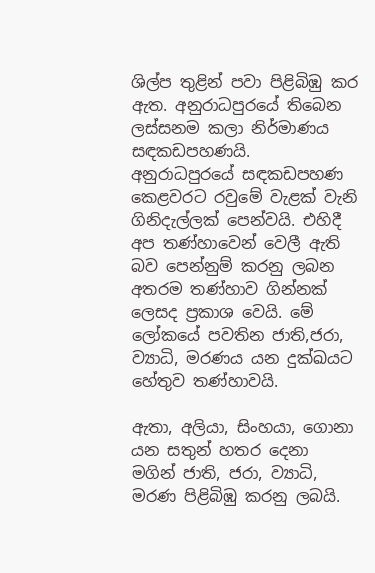ශිල්ප තුළින් පවා පිළිබිඹු කර ඇත. අනුරාධපුරයේ තිබෙන ලස්සනම කලා නිර්මාණය සඳකඩපහණයි. අනුරාධපුරයේ සඳකඩපහණ කෙළවරට රවුමේ වැළක් වැනි ගිනිදැල්ලක් පෙන්වයි. එහිදී අප තණ්හාවෙන් වෙලී ඇති බව පෙන්නුම් කරනු ලබන අතරම තණ්හාව ගින්නක් ලෙසද ප්‍රකාශ වෙයි. මේ ලෝකයේ පවතින ජාති,ජරා, ව්‍යාධි, මරණය යන දුක්ඛයට හේතුව තණ්හාවයි.

ඇතා, අලියා, සිංහයා, ගොනා යන සතුන් හතර දෙනා මගින් ජාති, ජරා, ව්‍යාධි, මරණ පිළිබිඹු කරනු ලබයි.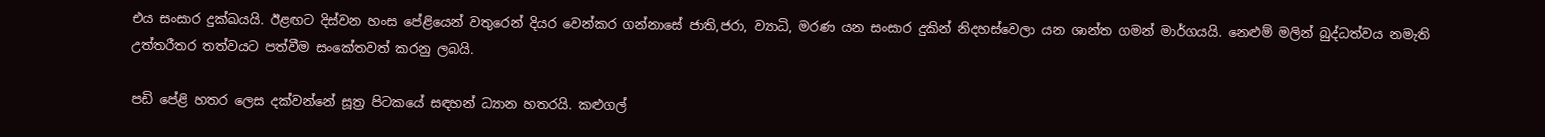එය සංසාර දුක්ඛයයි. ඊළඟට දිස්වන හංස පේළියෙන් වතුරෙන් දියර වෙන්කර ගන්නාසේ ජාති,ජරා, ව්‍යාධි, මරණ යන සංසාර දුකින් නිදහස්වෙලා යන ශාන්ත ගමන් මාර්ගයයි. නෙළුම් මලින් බුද්ධත්වය නමැති උත්තරීතර තත්වයට පත්වීම සංකේතවත් කරනු ලබයි.

පඩි පේළි හතර ලෙස දක්වන්නේ සූත්‍ර පිටකයේ සඳහන් ධ්‍යාන හතරයි. කළුගල්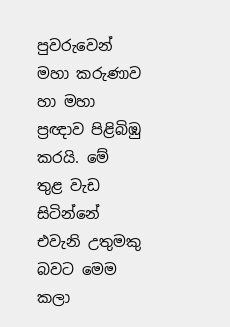පුවරුවෙන් මහා කරුණාව හා මහා ප්‍රඥාව පිළිබිඹු කරයි. මේ තුළ වැඩ සිටින්නේ එවැනි උතුමකු බවට මෙම කලා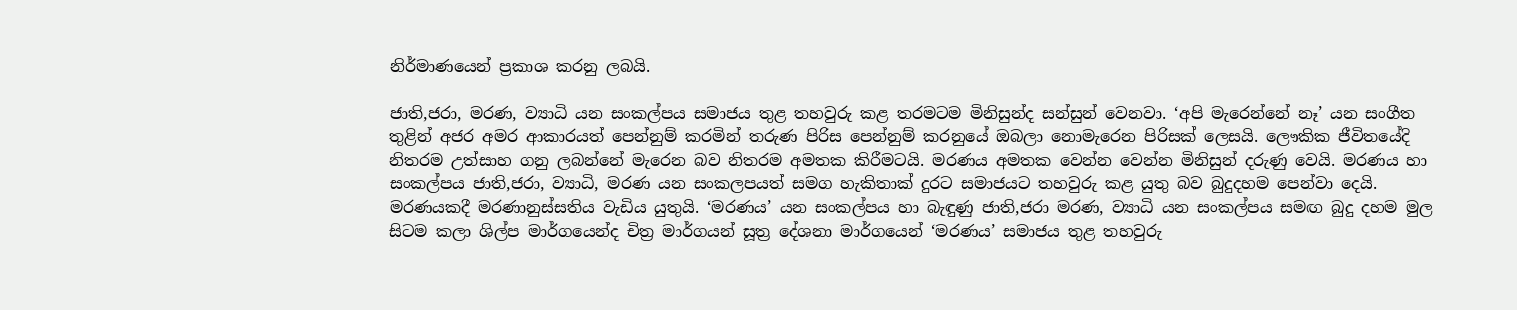නිර්මාණයෙන් ප්‍රකාශ කරනු ලබයි.

ජාති,ජරා, මරණ, ව්‍යාධි යන සංකල්පය සමාජය තුළ තහවුරු කළ තරමටම මිනිසුන්ද සන්සුන් වෙනවා. ‘අපි මැරෙන්නේ නෑ’ යන සංගීත තුළින් අජර අමර ආකාරයත් පෙන්නුම් කරමින් තරුණ පිරිස පෙන්නුම් කරනුයේ ඔබලා නොමැරෙන පිරිසක් ලෙසයි. ලෞකික ජීවිතයේදි නිතරම උත්සාහ ගනු ලබන්නේ මැරෙන බව නිතරම අමතක කිරීමටයි. මරණය අමතක වෙන්න වෙන්න මිනිසුන් දරුණු වෙයි. මරණය හා සංකල්පය ජාති,ජරා, ව්‍යාධි, මරණ යන සංකලපයත් සමග හැකිතාක් දුරට සමාජයට තහවුරු කළ යුතු බව බුදුදහම පෙන්වා දෙයි. මරණයකදී මරණානුස්සතිය වැඩිය යුතුයි. ‘මරණය’ යන සංකල්පය හා බැඳුණු ජාති,ජරා මරණ, ව්‍යාධි යන සංකල්පය සමඟ බුදු දහම මුල සිටම කලා ශිල්ප මාර්ගයෙන්ද චිත්‍ර මාර්ගයන් සූත්‍ර දේශනා මාර්ගයෙන් ‘මරණය’ සමාජය තුළ තහවුරු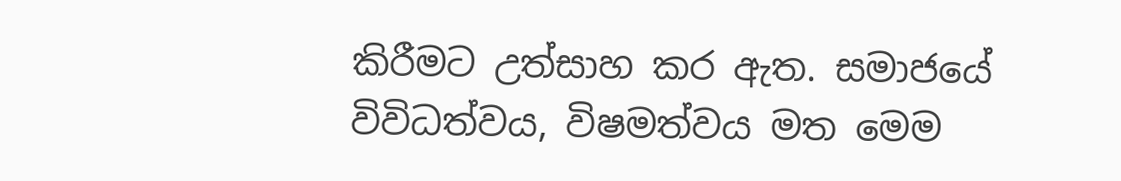කිරීමට උත්සාහ කර ඇත. සමාජයේ විවිධත්වය, විෂමත්වය මත මෙම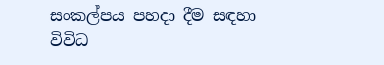සංකල්පය පහදා දීම සඳහා විවිධ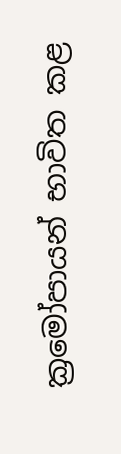ක්‍රමෝපායන් භාවිත කළ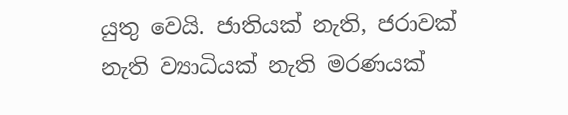යුතු වෙයි. ජාතියක් නැති, ජරාවක් නැති ව්‍යාධියක් නැති මරණයක්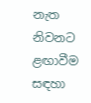නැත නිවනට ළඟාවීම සඳහා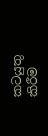කටයුතු කිරීම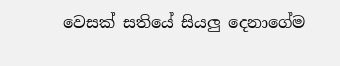වෙසක් සතියේ සියලු දෙනාගේම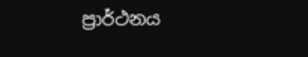ප්‍රාර්ථනය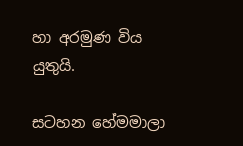හා අරමුණ විය යුතුයි.

සටහන හේමමාලා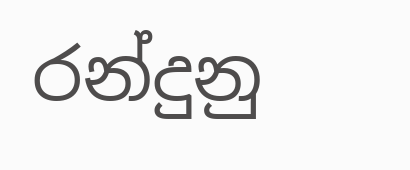රන්දුනු